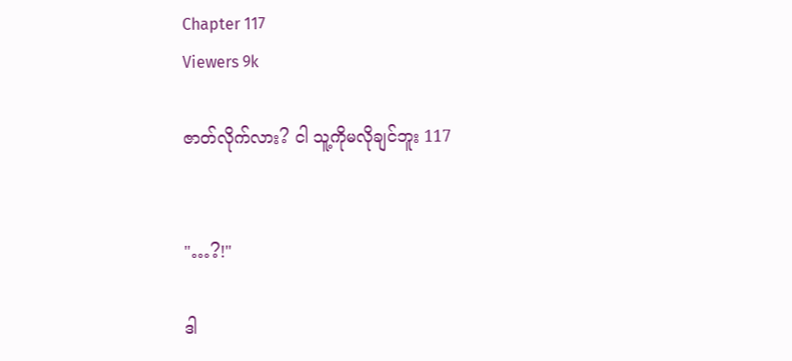Chapter 117
Viewers 9k

ဇာတ်လိုက်လား? ငါ သူ့ကိုမလိုချင်ဘူး 117


"…?!"

ဒါ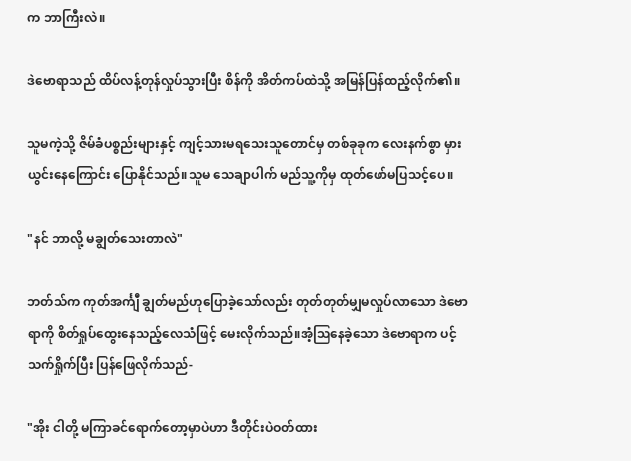က ဘာကြီးလဲ။

ဒဲဗောရာသည် ထိပ်လန့်တုန်လှုပ်သွားပြီး စိန်ကို အိတ်ကပ်ထဲသို့ အမြန်ပြန်ထည့်လိုက်၏။

သူမကဲ့သို့ ဇိမ်ခံပစ္စည်းများနှင့် ကျင့်သားမရသေးသူတောင်မှ တစ်ခုခုက လေးနက်စွာ မှားယွင်းနေကြောင်း ပြောနိုင်သည်။သူမ သေချာပါက် မည်သူ့ကိုမှ ထုတ်ဖော်မပြသင့်ပေ။

"နင် ဘာလို့ မချွတ်သေးတာလဲ"

ဘတ်သ်က ကုတ်အင်္ကျီ ချွတ်မည်ဟုပြောခဲ့သော်လည်း တုတ်တုတ်မျှမလှုပ်လာသော ဒဲဗောရာကို စိတ်ရှုပ်ထွေးနေသည့်လေသံဖြင့် မေးလိုက်သည်။အံ့ဩနေခဲ့သော ဒဲဗောရာက ပင့်သက်ရှိုက်ပြီး ပြန်ဖြေလိုက်သည်-

"အိုး ငါတို့ မကြာခင်ရောက်တော့မှာပဲဟာ ဒီတိုင်းပဲဝတ်ထား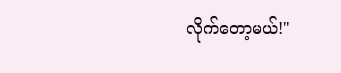လိုက်တော့မယ်!"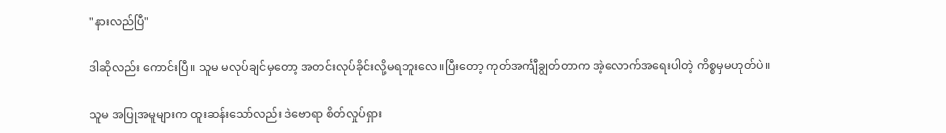"နားလည်ပြီ"

ဒါဆိုလည်း ကောင်းပြီ။ သူမ မလုပ်ချင်မှတော့ အတင်းလုပ်ခိုင်းလို့မရဘူးလေ။ပြီးတော့ ကုတ်အင်္ကျီချွတ်တာက အဲ့လောက်အရေးပါတဲ့ ကိစ္စမှမဟုတ်ပဲ။

သူမ အပြုအမူများက ထူးဆန်းသော်လည်း ဒဲဗောရာ စိတ်လှုပ်ရှား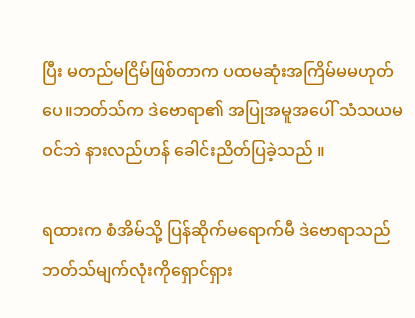ပြီး မတည်မငြိမ်ဖြစ်တာက ပထမဆုံးအကြိမ်မမဟုတ်ပေ။ဘတ်သ်က ဒဲဗောရာ၏ အပြုအမူအပေါ် သံသယမဝင်ဘဲ နားလည်ဟန် ခေါင်းညိတ်ပြခဲ့သည် ။

ရထားက စံအိမ်သို့ ပြန်ဆိုက်မရောက်မီ ဒဲဗောရာသည် ဘတ်သ်မျက်လုံးကိုရှောင်ရှား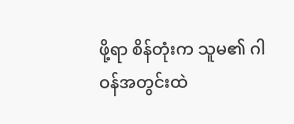ဖို့ရာ စိန်တုံးက သူမ၏ ဂါဝန်အတွင်းထဲ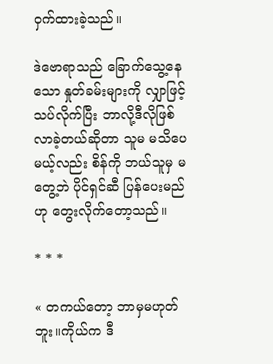ဝှက်ထားခဲ့သည်။

ဒဲဗောရာသည် ခြောက်သွေ့နေသော နှုတ်ခမ်းများကို လျှာဖြင့်သပ်လိုက်ပြီး ဘာလို့ဒီလိုဖြစ်လာခဲ့တယ်ဆိုတာ သူမ မသိပေမယ့်လည်း စိန်ကို ဘယ်သူမှ မတွေ့ဘဲ ပိုင်ရှင်ဆီ ပြန်ပေးမည်ဟု တွေးလိုက်တော့သည်။

* * *

« တကယ်တော့ ဘာမှမဟုတ်ဘူး။ကိုယ်က ဒီ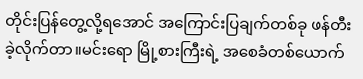တိုင်းပြန်တွေ့လို့ရအောင် အကြောင်းပြချက်တစ်ခု ဖန်တီးခဲ့လိုက်တာ။မင်းရော မြို့စားကြီးရဲ့ အစေခံတစ်ယောက်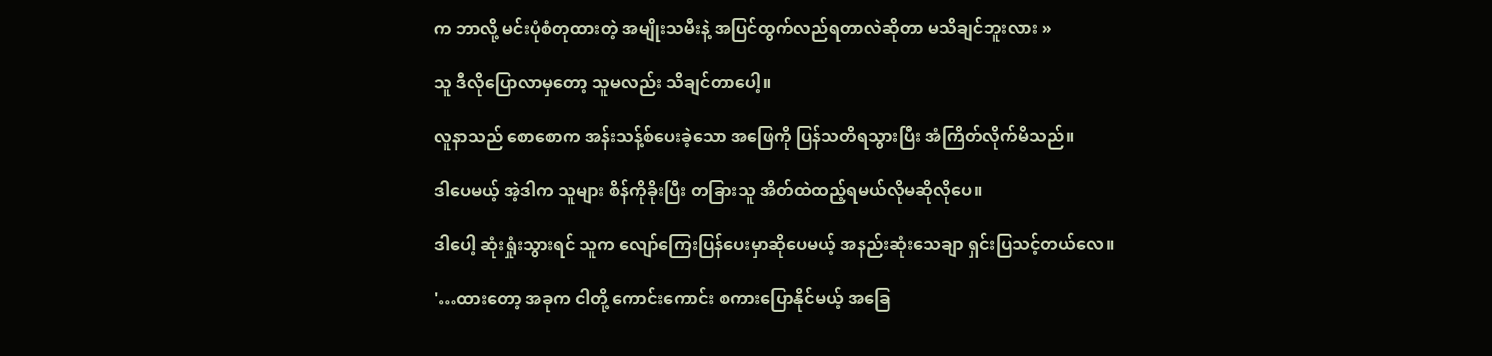က ဘာလို့ မင်းပုံစံတုထားတဲ့ အမျိုးသမီးနဲ့ အပြင်ထွက်လည်ရတာလဲဆိုတာ မသိချင်ဘူးလား »

သူ ဒီလိုပြောလာမှတော့ သူမလည်း သိချင်တာပေါ့။

လူနာသည် စောစောက အန်းသန့်စ်ပေးခဲ့သော အဖြေကို ပြန်သတိရသွားပြီး အံကြိတ်လိုက်မိသည်။

ဒါပေမယ့် အဲ့ဒါက သူများ စိန်ကိုခိုးပြီး တခြားသူ အိတ်ထဲထည့်ရမယ်လိုမဆိုလိုပေ။

ဒါပေါ့ ဆုံးရှုံးသွားရင် သူက လျော်ကြေးပြန်ပေးမှာဆိုပေမယ့် အနည်းဆုံးသေချာ ရှင်းပြသင့်တယ်လေ။

'…ထားတော့ အခုက ငါတို့ ကောင်းကောင်း စကားပြောနိုင်မယ့် အခြေ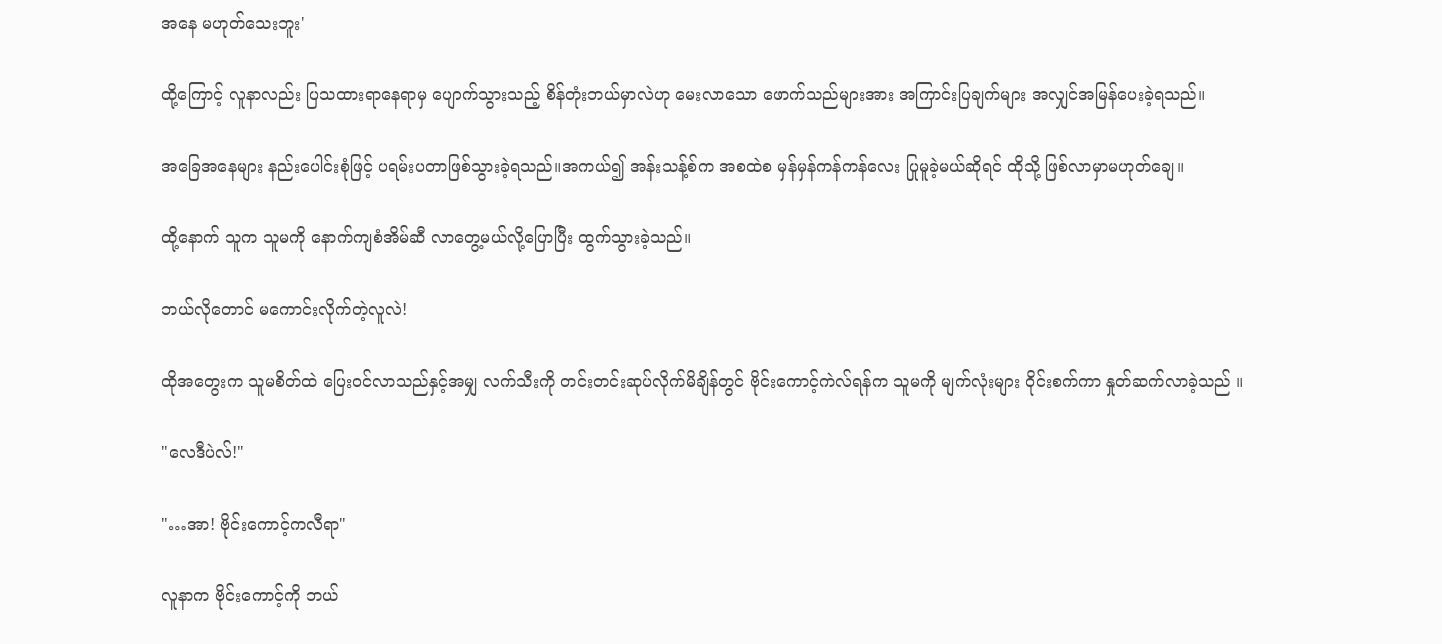အနေ မဟုတ်သေးဘူး'

ထို့ကြောင့် လူနာလည်း ပြသထားရာနေရာမှ ပျောက်သွားသည့် စိန်တုံးဘယ်မှာလဲဟု မေးလာသော ဖောက်သည်များအား အကြာင်းပြချက်များ အလျှင်အမြန်ပေးခဲ့ရသည်။

အခြေအနေများ နည်းပေါင်းစုံဖြင့် ပရမ်းပတာဖြစ်သွားခဲ့ရသည်။အကယ်၍ အန်းသန့်စ်က အစထဲစ မှန်မှန်ကန်ကန်လေး ပြုမူခဲ့မယ်ဆိုရင် ထိုသို့ ဖြစ်လာမှာမဟုတ်ချေ။

ထို့နောက် သူက သူမကို နောက်ကျစံအိမ်ဆီ လာတွေ့မယ်လို့ပြောပြီး ထွက်သွားခဲ့သည်။

ဘယ်လိုတောင် မကောင်းလိုက်တဲ့လူလဲ!

ထိုအတွေးက သူမစိတ်ထဲ ပြေးဝင်လာသည်နှင့်အမျှ လက်သီးကို တင်းတင်းဆုပ်လိုက်မိချိန်တွင် ဗိုင်းကောင့်ကဲလ်ရန်က သူမကို မျက်လုံးများ ဝိုင်းစက်ကာ နှုတ်ဆက်လာခဲ့သည် ။

"လေဒီပဲလ်!"

"…အာ! ဗိုင်းကောင့်ကလီရာ"

လူနာက ဗိုင်းကောင့်ကို ဘယ်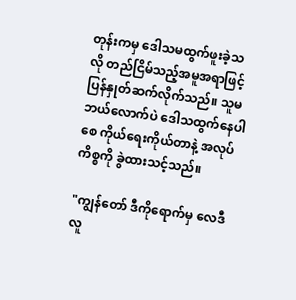တုန်းကမှ ဒေါသမထွက်ဖူးခဲ့သလို တည်ငြိမ်သည့်အမူအရာဖြင့် ပြန်နှုတ်ဆက်လိုက်သည်။ သူမ ဘယ်လောက်ပဲ ဒေါသထွက်နေပါစေ ကိုယ်ရေးကိုယ်တာနဲ့ အလုပ်ကိစ္စကို ခွဲထားသင့်သည်။

"ကျွန်တော် ဒီကိုရောက်မှ လေဒီလူ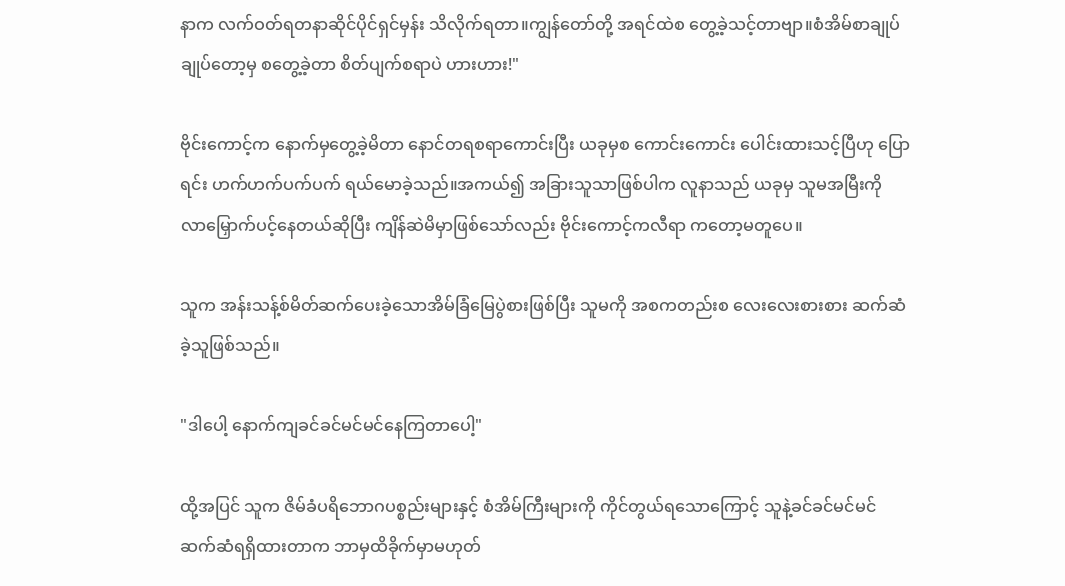နာက လက်ဝတ်ရတနာဆိုင်ပိုင်ရှင်မှန်း သိလိုက်ရတာ။ကျွန်တော်တို့ အရင်ထဲစ တွေ့ခဲ့သင့်တာဗျာ။စံအိမ်စာချုပ်ချုပ်တော့မှ စတွေ့ခဲ့တာ စိတ်ပျက်စရာပဲ ဟားဟား!"

ဗိုင်းကောင့်က နောက်မှတွေ့ခဲ့မိတာ နောင်တရစရာကောင်းပြီး ယခုမှစ ကောင်းကောင်း ပေါင်းထားသင့်ပြီဟု ပြောရင်း ဟက်ဟက်ပက်ပက် ရယ်မောခဲ့သည်။အကယ်၍ အခြားသူသာဖြစ်ပါက လူနာသည် ယခုမှ သူမအမြီးကို လာမြှောက်ပင့်နေတယ်ဆိုပြီး ကျိန်ဆဲမိမှာဖြစ်သော်လည်း ဗိုင်းကောင့်ကလီရာ ကတော့မတူပေ။

သူက အန်းသန့်စ်မိတ်ဆက်ပေးခဲ့သောအိမ်ခြံမြေပွဲစားဖြစ်ပြီး သူမကို အစကတည်းစ လေးလေးစားစား ဆက်ဆံခဲ့သူဖြစ်သည်။

"ဒါပေါ့ နောက်ကျခင်ခင်မင်မင်နေကြတာပေါ့"

ထို့အပြင် သူက ဇိမ်ခံပရိဘောဂပစ္စည်းများနှင့် စံအိမ်ကြီးများကို ကိုင်တွယ်ရသောကြောင့် သူနဲ့ခင်ခင်မင်မင် ဆက်ဆံရရှိထားတာက ဘာမှထိခိုက်မှာမဟုတ်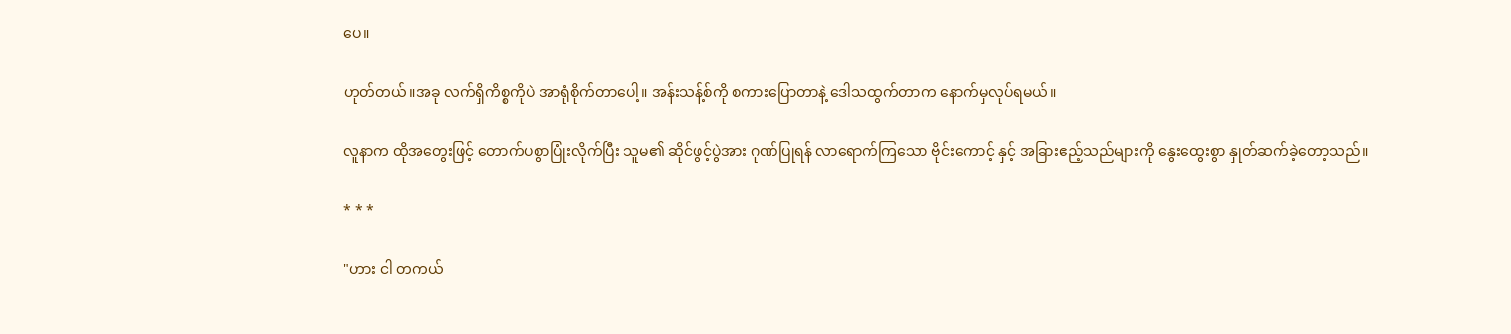ပေ။

ဟုတ်တယ်။အခု လက်ရှိကိစ္စကိုပဲ အာရုံစိုက်တာပေါ့။ အန်းသန့်စ်ကို စကားပြောတာနဲ့ ဒေါသထွက်တာက နောက်မှလုပ်ရမယ်။

လူနာက ထိုအတွေးဖြင့် တောက်ပစွာပြုံးလိုက်ပြီး သူမ၏ ဆိုင်ဖွင့်ပွဲအား ဂုဏ်ပြုရန် လာရောက်ကြသော ဗိုင်းကောင့် နှင့် အခြားဧည့်သည်များကို နွေးထွေးစွာ နှုတ်ဆက်ခဲ့တော့သည်။

* * *

"ဟား ငါ တကယ်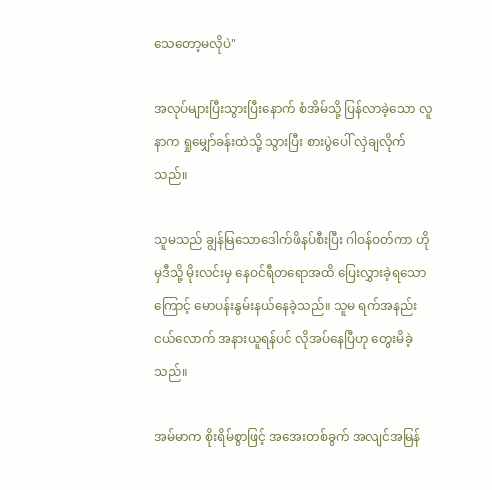သေတော့မလိုပဲ"

အလုပ်များပြီးသွားပြီးနောက် စံအိမ်သို့ ပြန်လာခဲ့သော လူနာက ရှုမျှော်ခန်းထဲသို့ သွားပြီး စားပွဲပေါ် လှဲချလိုက်သည်။

သူမသည် ချွန်မြသောဒေါက်ဖိနပ်စီးပြီး ဂါဝန်ဝတ်ကာ ဟိုမှဒီသို့ မိုးလင်းမှ နေဝင်ရီတရောအထိ ပြေးလွှားခဲ့ရသောကြောင့် မောပန်းနွမ်းနယ်နေခဲ့သည်။ သူမ ရက်အနည်းငယ်လောက် အနားယူရန်ပင် လိုအပ်နေပြီဟု တွေးမိခဲ့သည်။

အမ်မာက စိုးရိမ်စွာဖြင့် အအေးတစ်ခွက် အလျင်အမြန်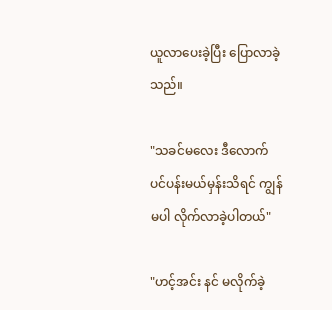ယူလာပေးခဲ့ပြီး ပြောလာခဲ့သည်။

"သခင်မလေး ဒီလောက်ပင်ပန်းမယ်မှန်းသိရင် ကျွန်မပါ လိုက်လာခဲ့ပါတယ်"

"ဟင့်အင်း နင် မလိုက်ခဲ့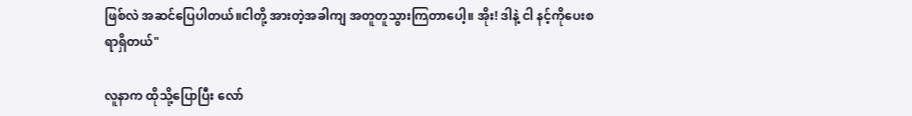ဖြစ်လဲ အဆင်ပြေပါတယ်။ငါတို့ အားတဲ့အခါကျ အတူတူသွားကြတာပေါ့။ အိုး! ဒါနဲ့ ငါ နင့်ကိုပေးစရာရှိတယ်"

လူနာက ထိုသို့ပြောပြီး လော်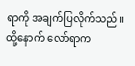ရာကို အချက်ပြလိုက်သည်။ထို့နောက် လော်ရာက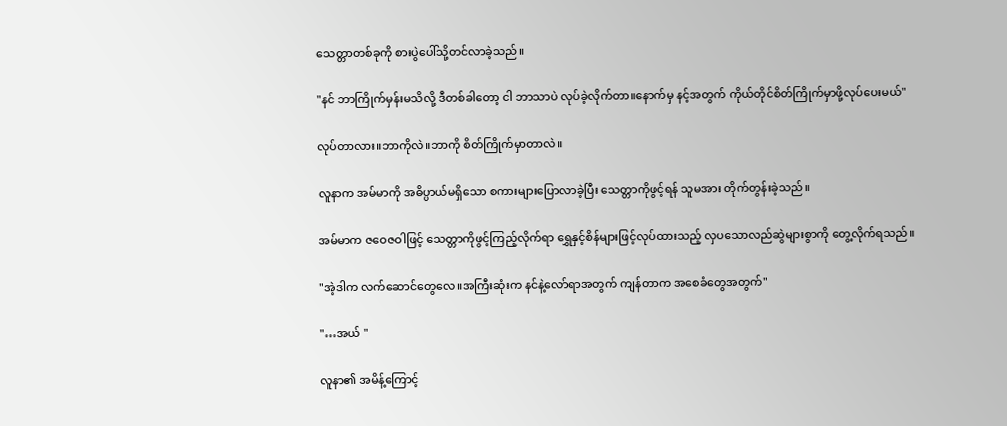သေတ္တာတစ်ခုကို စားပွဲပေါ်သို့တင်လာခဲ့သည်။

"နင် ဘာကြိုက်မှန်းမသိလို့ ဒီတစ်ခါတော့ ငါ ဘာသာပဲ လုပ်ခဲ့လိုက်တာ။နောက်မှ နင့်အတွက် ကိုယ်တိုင်စိတ်ကြိုက်မှာဖို့လုပ်ပေးမယ်"

လုပ်တာလား။ဘာကိုလဲ။ဘာကို စိတ်ကြိုက်မှာတာလဲ။

လူနာက အမ်မာကို အဓိပ္ပာယ်မရှိသော စကားများပြောလာခဲ့ပြီး သေတ္တာကိုဖွင့်ရန် သူမအား တိုက်တွန်းခဲ့သည်။

အမ်မာက ဇဝေဇဝါဖြင့် သေတ္တာကိုဖွင့်ကြည့်လိုက်ရာ ရွှေနှင့်စိန်များဖြင့်လုပ်ထားသည့် လှပသောလည်ဆွဲများစွာကို တွေ့လိုက်ရသည်။

"အဲ့ဒါက လက်ဆောင်တွေလေ။အကြီးဆုံးက နင်နဲ့လော်ရာအတွက် ကျန်တာက အစေခံတွေအတွက်"

"…အယ် "

လူနာ၏ အမိန့်ကြောင့်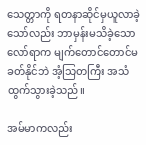သေတ္တာကို ရတနာဆိုင်မှယူလာခဲ့သော်လည်း ဘာမှန်းမသိခဲ့သော လော်ရာက မျက်တောင်တောင်မခတ်နိုင်ဘဲ အံ့သြတကြီး အသံထွက်သွားခဲ့သည်။

အမ်မာကလည်း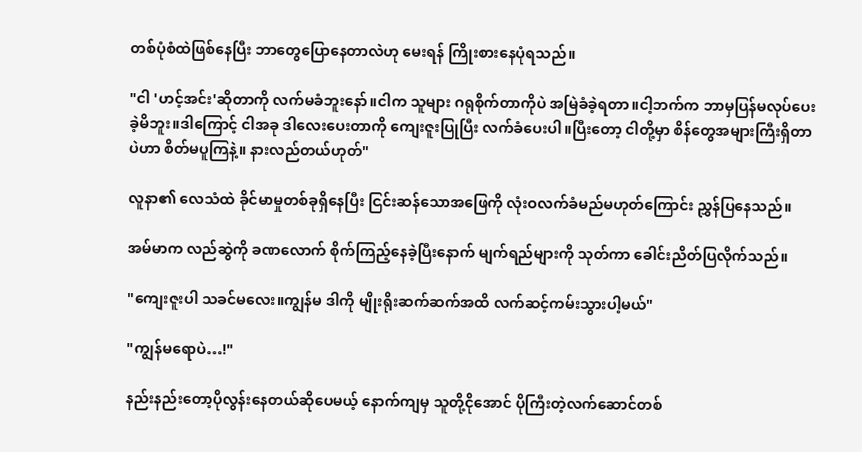တစ်ပုံစံထဲဖြစ်နေပြီး ဘာတွေပြောနေတာလဲဟု မေးရန် ကြိုးစားနေပုံရသည်။

"ငါ 'ဟင့်အင်း'ဆိုတာကို လက်မခံဘူးနော်။ငါက သူများ ဂရုစိုက်တာကိုပဲ အမြဲခံခဲ့ရတာ။ငါ့ဘက်က ဘာမှပြန်မလုပ်ပေးခဲ့မိဘူး။ဒါကြောင့် ငါအခု ဒါလေးပေးတာကို ကျေးဇူးပြုပြီး လက်ခံပေးပါ။ပြီးတော့ ငါတို့မှာ စိန်တွေအများကြီးရှိတာပဲဟာ စိတ်မပူကြနဲ့။ နားလည်တယ်ဟုတ်"

လူနာ၏ လေသံထဲ ခိုင်မာမှုတစ်ခုရှိနေပြီး ငြင်းဆန်သောအဖြေကို လုံးဝလက်ခံမည်မဟုတ်ကြောင်း ညွှန်ပြနေသည်။

အမ်မာက လည်ဆွဲကို ခဏလောက် စိုက်ကြည့်နေခဲ့ပြီးနောက် မျက်ရည်များကို သုတ်ကာ ခေါင်းညိတ်ပြလိုက်သည်။

"ကျေးဇူးပါ သခင်မလေး။ကျွန်မ ဒါကို မျိုးရိုးဆက်ဆက်အထိ လက်ဆင့်ကမ်းသွားပါ့မယ်"

"ကျွန်မရောပဲ…!"

နည်းနည်းတော့ပိုလွန်းနေတယ်ဆိုပေမယ့် နောက်ကျမှ သူတို့ငိုအောင် ပိုကြီးတဲ့လက်ဆောင်တစ်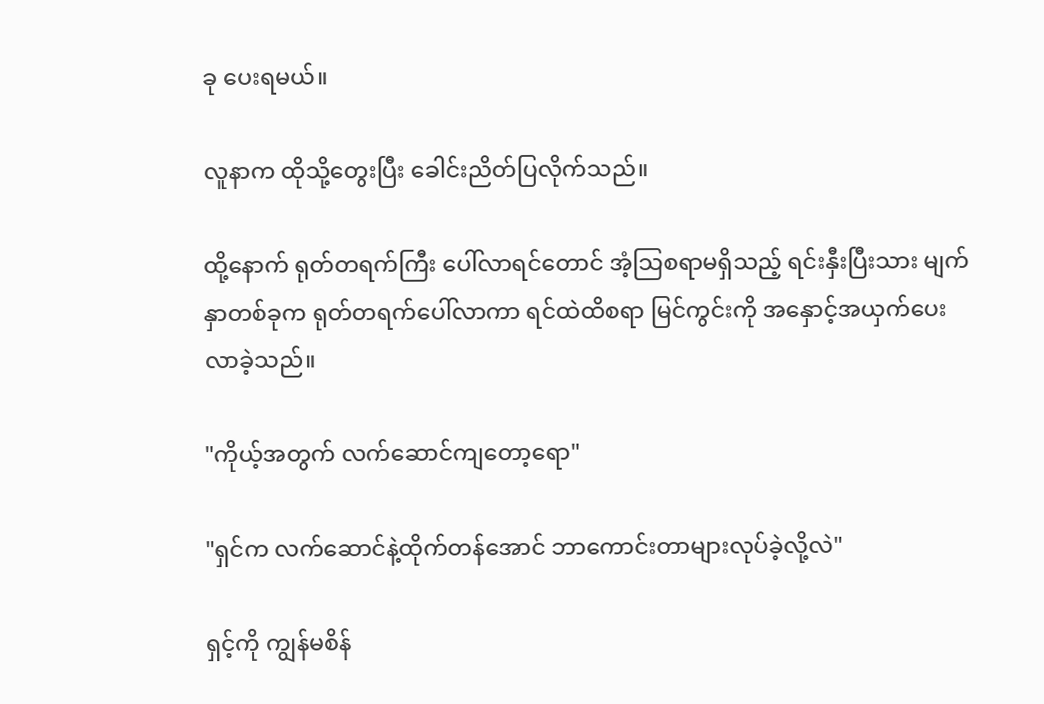ခု ပေးရမယ်။

လူနာက ထိုသို့တွေးပြီး ခေါင်းညိတ်ပြလိုက်သည်။

ထို့နောက် ရုတ်တရက်ကြီး ပေါ်လာရင်တောင် အံ့သြစရာမရှိသည့် ရင်းနှီးပြီးသား မျက်နှာတစ်ခုက ရုတ်တရက်ပေါ်လာကာ ရင်ထဲထိစရာ မြင်ကွင်းကို အနှောင့်အယှက်ပေးလာခဲ့သည်။

"ကိုယ့်အတွက် လက်ဆောင်ကျတော့ရော"

"ရှင်က လက်ဆောင်နဲ့ထိုက်တန်အောင် ဘာကောင်းတာများလုပ်ခဲ့လို့လဲ"

ရှင့်ကို ကျွန်မစိန်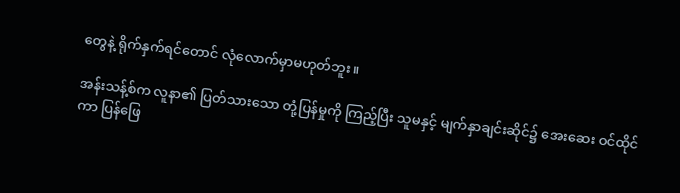တွေနဲ့ ရိုက်နှက်ရင်တောင် ‌လုံလောက်မှာမဟုတ်ဘူး။

အန်းသန့်စ်က လူနာ၏ ပြတ်သားသော တုံ့ပြန်မှုကို ကြည့်ပြီး သူမနှင့် မျက်နှာချင်းဆိုင်၌ အေးဆေး ဝင်ထိုင်ကာ ပြန်ဖြေ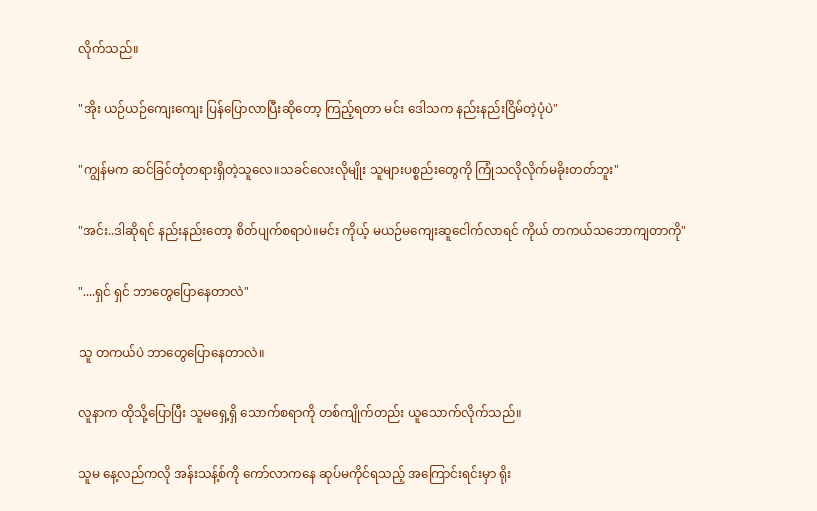လိုက်သည်။

"အိုး ယဉ်ယဉ်ကျေးကျေး ပြန်ပြောလာပြီးဆိုတော့ ကြည့်ရတာ မင်း ဒေါသက နည်းနည်းငြိမ်တဲ့ပုံပဲ"

"ကျွန်မက ဆင်ခြင်တုံတရားရှိတဲ့သူလေ။သခင်လေးလိုမျိုး သူများပစ္စည်းတွေကို ကြုံသလိုလိုက်မခိုးတတ်ဘူး"

"အင်း..ဒါဆိုရင် နည်းနည်းတော့ စိတ်ပျက်စရာပဲ။မင်း ကိုယ့် မယဉ်မကျေးဆူငေါက်လာရင် ကိုယ် တကယ်သဘောကျတာကို"

"....ရှင် ရှင် ဘာတွေပြောနေတာလဲ"

သူ တကယ်ပဲ ဘာတွေပြောနေတာလဲ။

လူနာက ထိုသို့ပြောပြီး သူမရှေ့ရှိ သောက်စရာကို တစ်ကျိုက်တည်း ယူသောက်လိုက်သည်။

သူမ နေ့လည်ကလို အန်းသန့်စ်ကို ကော်လာကနေ ဆုပ်မကိုင်ရသည့် အကြောင်းရင်းမှာ ရိုး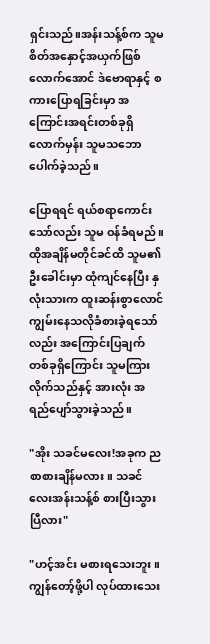ရှင်းသည်။အန်းသန့်စ်က သူမစိတ်အနှောင့်အယှက်ဖြစ်လောက်အောင် ဒဲဗောရာနှင့် စကားပြောရခြင်းမှာ အကြောင်းအရင်းတစ်ခုရှိလောက်မှန်း သူမသဘောပေါက်ခဲ့သည်။

ပြောရရင် ရယ်စရာကောင်းသော်လည်း သူမ ဝန်ခံရမည်။ထိုအချိန်မတိုင်ခင်ထိ သူမ၏ ဦးခေါင်းမှာ ထုံကျင်နေပြီး နှလုံးသားက ထူးဆန်းစွာလောင်ကျွမ်းနေသလိုခံစားခဲ့ရသော်လည်း အကြောင်းပြချက်တစ်ခုရှိကြောင်း သူမကြားလိုက်သည်နှင့် အားလုံး အရည်ပျော်သွားခဲ့သည်။

"အိုး သခင်မလေး!အခုက ညစာစားချိန်မလား။ သခင်လေးအန်းသန့်စ် စားပြီးသွားပြီလား"

"ဟင့်အင်း မစားရသေးဘူး။ကျွန်တော့်ဖို့ပါ လုပ်ထားသေး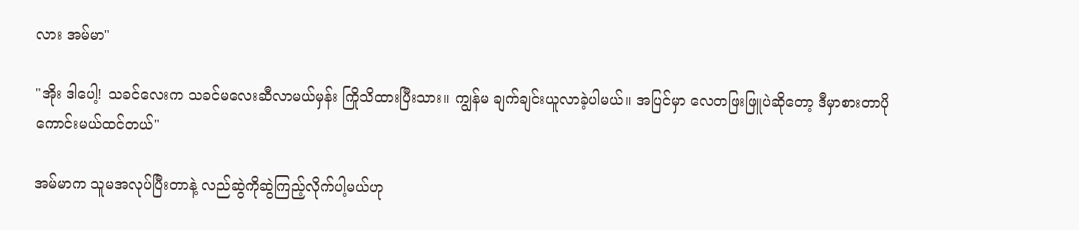လား အမ်မာ"

"အိုး ဒါပေါ့! သခင်လေးက သခင်မလေးဆီလာမယ်မှန်း ကြိုသိထားပြီးသား။ ကျွန်မ ချက်ချင်းယူလာခဲ့ပါမယ်။ အပြင်မှာ လေတဖြးဖြူပဲဆိုတော့ ဒီမှာစားတာပိုကောင်းမယ်ထင်တယ်"

အမ်မာက သူမအလုပ်ပြီးတာနဲ့ လည်ဆွဲကိုဆွဲကြည့်လိုက်ပါ့မယ်ဟု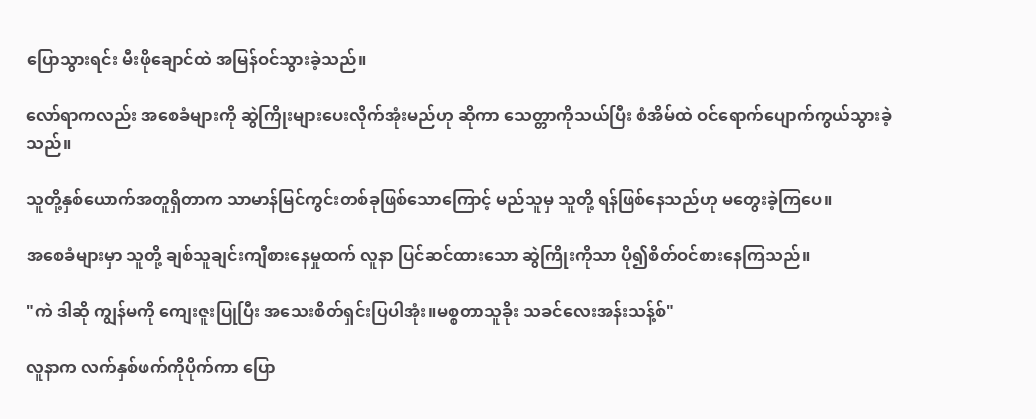ပြောသွားရင်း မီးဖိုချောင်ထဲ အမြန်ဝင်သွားခဲ့သည်။

လော်ရာကလည်း အစေခံများကို ဆွဲကြိုးများပေးလိုက်အုံးမည်ဟု ဆိုကာ သေတ္တာကိုသယ်ပြီး စံအိမ်ထဲ ဝင်ရောက်ပျောက်ကွယ်သွားခဲ့သည်။

သူတို့နှစ်ယောက်အတူရှိတာက သာမာန်မြင်ကွင်းတစ်ခုဖြစ်သောကြောင့် မည်သူမှ သူတို့ ရန်ဖြစ်နေသည်ဟု မတွေးခဲ့ကြပေ။

အစေခံများမှာ သူတို့ ချစ်သူချင်းကျီစားနေမှုထက် လူနာ ပြင်ဆင်ထားသော ဆွဲကြိုးကိုသာ ပို၍စိတ်ဝင်စားနေကြသည်။

"ကဲ ဒါဆို ကျွန်မ‌ကို ကျေးဇူးပြုပြီး အသေးစိတ်ရှင်းပြပါအုံး။မစ္စတာသူခိုး သခင်လေးအန်းသန့်စ်"

လူနာက လက်နှစ်ဖက်ကိုပိုက်ကာ ပြော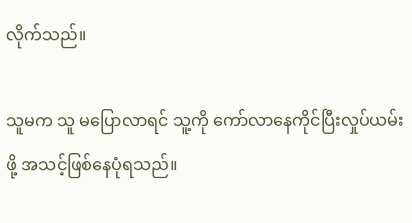လိုက်သည်။

သူမက သူ မပြောလာရင် သူ့ကို ကော်လာနေကိုင်ပြီးလှုပ်ယမ်းဖို့ အသင့်ဖြစ်နေပုံရသည်။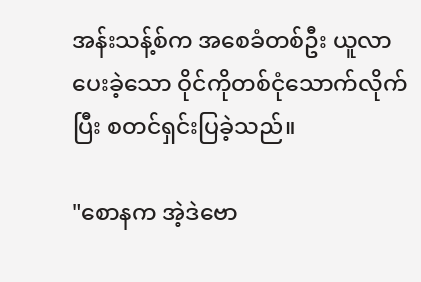အန်းသန့်စ်က အစေခံတစ်ဦး ယူလာပေးခဲ့သော ဝိုင်ကိုတစ်ငုံသောက်လိုက်ပြီး စတင်ရှင်းပြခဲ့သည်။

"စောနက အဲ့ဒဲဗော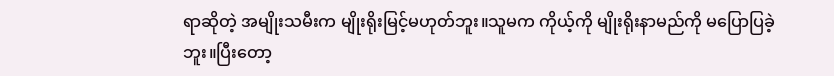ရာဆိုတဲ့ အမျိုးသမီးက မျိုးရိုးမြင့်မဟုတ်ဘူး။သူမက ကိုယ့်ကို မျိုးရိုးနာမည်ကို မပြောပြခဲ့ဘူး။ပြီးတော့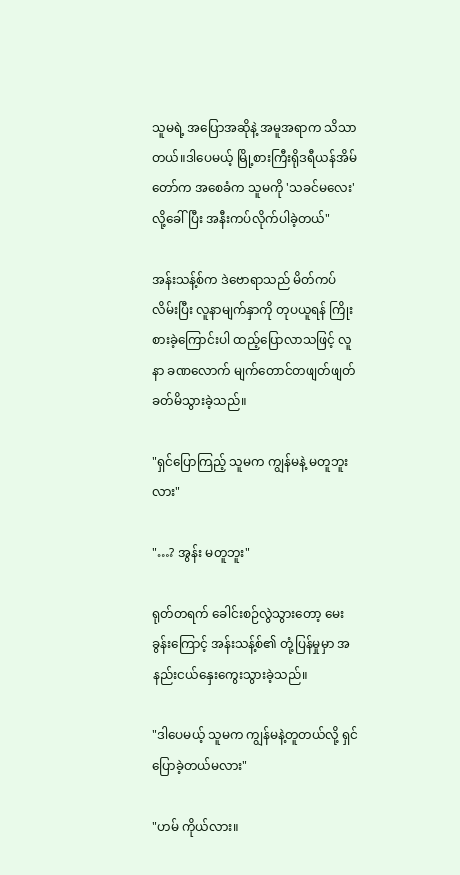သူမရဲ့ အပြောအဆိုနဲ့ အမူအရာက သိသာတယ်။ဒါပေမယ့် မြို့စားကြီးရိုဒရီယန်အိမ်တော်က အစေခံက သူမကို 'သခင်မလေး' လို့ခေါ်ပြီး အနီးကပ်လိုက်ပါခဲ့တယ်"

အန်းသန့်စ်က ဒဲဗောရာသည် မိတ်ကပ်လိမ်းပြီး လူနာမျက်နှာကို တုပယူရန် ကြိုးစားခဲ့ကြောင်းပါ ထည့်ပြောလာသဖြင့် လူနာ ခဏလောက် မျက်တောင်တဖျတ်ဖျတ်ခတ်မိသွားခဲ့သည်။

"ရှင်ပြောကြည့် သူမက ကျွန်မနဲ့ မတူဘူးလား"

"…? အွန်း မတူဘူး"

ရုတ်တရက် ခေါင်းစဉ်လွဲသွားတော့ မေးခွန်းကြောင့် အန်းသန့်စ်၏ တုံ့ပြန်မှုမှာ အနည်းငယ်နှေးကွေးသွားခဲ့သည်။

"ဒါပေမယ့် သူမက ကျွန်မနဲ့တူတယ်လို့ ရှင်ပြောခဲ့တယ်မလား"

"ဟမ် ကိုယ်လား။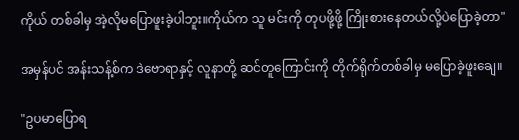ကိုယ် တစ်ခါမှ အဲ့လိုမပြောဖူးခဲ့ပါဘူး။ကိုယ်က သူ မင်းကို တုပဖို့ဖို့ ကြိုးစားနေတယ်လို့ပဲပြောခဲ့တာ"

အမှန်ပင် အန်းသန့်စ်က ဒဲဗောရာနှင့် လူနာတို့ ဆင်တူကြောင်းကို တိုက်ရိုက်တစ်ခါမှ မပြောခဲ့ဖူးချေ။

"ဥပမာပြောရ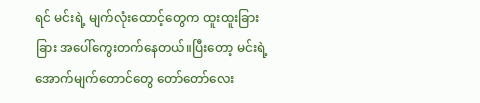ရင် မင်းရဲ့ မျက်လုံးထောင့်တွေက ထူးထူးခြားခြား အပေါ်ကွေးတက်နေတယ်။ပြီးတော့ မင်းရဲ့ အောက်မျက်တောင်တွေ တော်တော်လေး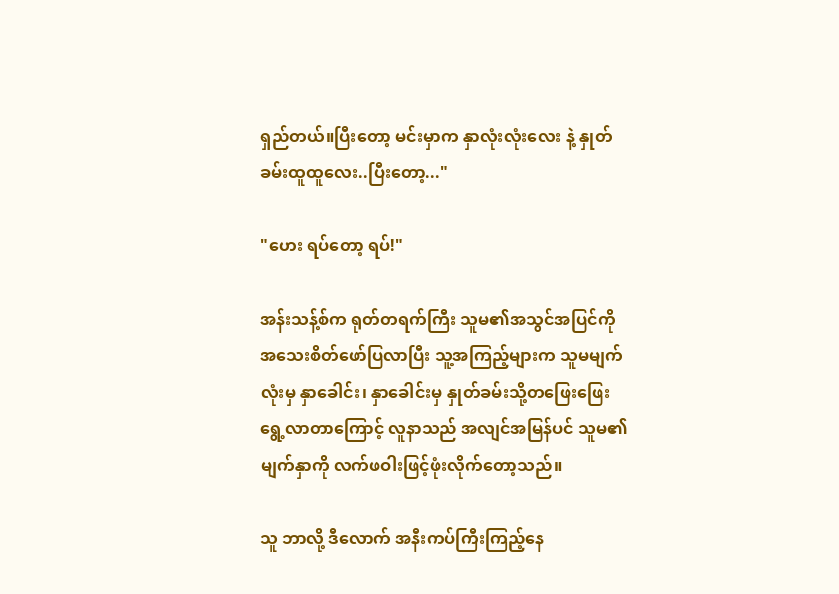ရှည်တယ်။ပြီးတော့ မင်းမှာက နှာလုံးလုံးလေး နဲ့ နှုတ်ခမ်းထူထူလေး..ပြီးတော့..."

"ဟေး ရပ်တော့ ရပ်!"

အန်းသန့်စ်က ရုတ်တရက်ကြီး သူမ၏အသွင်အပြင်ကို အသေးစိတ်ဖော်ပြလာပြီး သူ့အကြည့်များက သူမမျက်လုံးမှ နှာခေါင်း၊ နှာခေါင်းမှ နှုတ်ခမ်းသို့တဖြေးဖြေးရွေ့လာတာကြောင့် လူနာသည် အလျင်အမြန်ပင် သူမ၏မျက်နှာကို လက်ဖဝါးဖြင့်ဖုံးလိုက်တော့သည်။

သူ ဘာလို့ ဒီလောက် အနီးကပ်ကြီးကြည့်နေ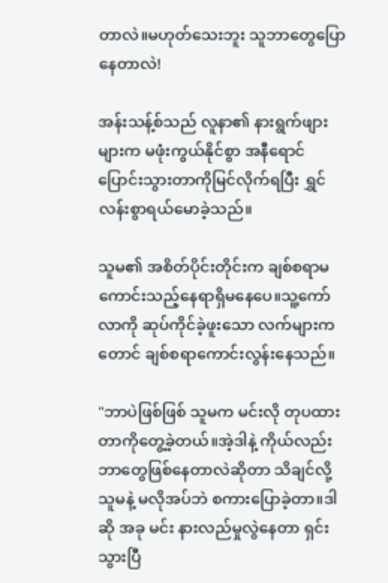တာလဲ။မဟုတ်သေးဘူး သူဘာတွေပြောနေတာလဲ!

အန်းသန့်စ်သည် လူနာ၏ နားရွက်ဖျားများက မဖုံးကွယ်နိုင်စွာ အနီရောင်ပြောင်းသွားတာကိုမြင်လိုက်ရပြီး ရွှင်လန်းစွာရယ်မောခဲ့သည်။

သူမ၏ အစိတ်ပိုင်းတိုင်းက ချစ်စရာမကောင်းသည့်နေရာရှိမနေပေ။သူ့ကော်လာကို ဆုပ်ကိုင်ခဲ့ဖူးသော လက်များကတောင် ချစ်စရာကောင်းလွန်းနေသည်။

"ဘာပဲဖြစ်ဖြစ် သူမက မင်းလို တုပထားတာကိုတွေ့ခဲ့တယ်။အဲ့ဒါနဲ့ ကိုယ်လည်း ဘာတွေဖြစ်နေတာလဲဆိုတာ သိချင်လို့ သူမနဲ့ မလိုအပ်ဘဲ စကားပြောခဲ့တာ။ဒါဆို အခု မင်း နားလည်မှုလွဲနေတာ ရှင်းသွားပြီ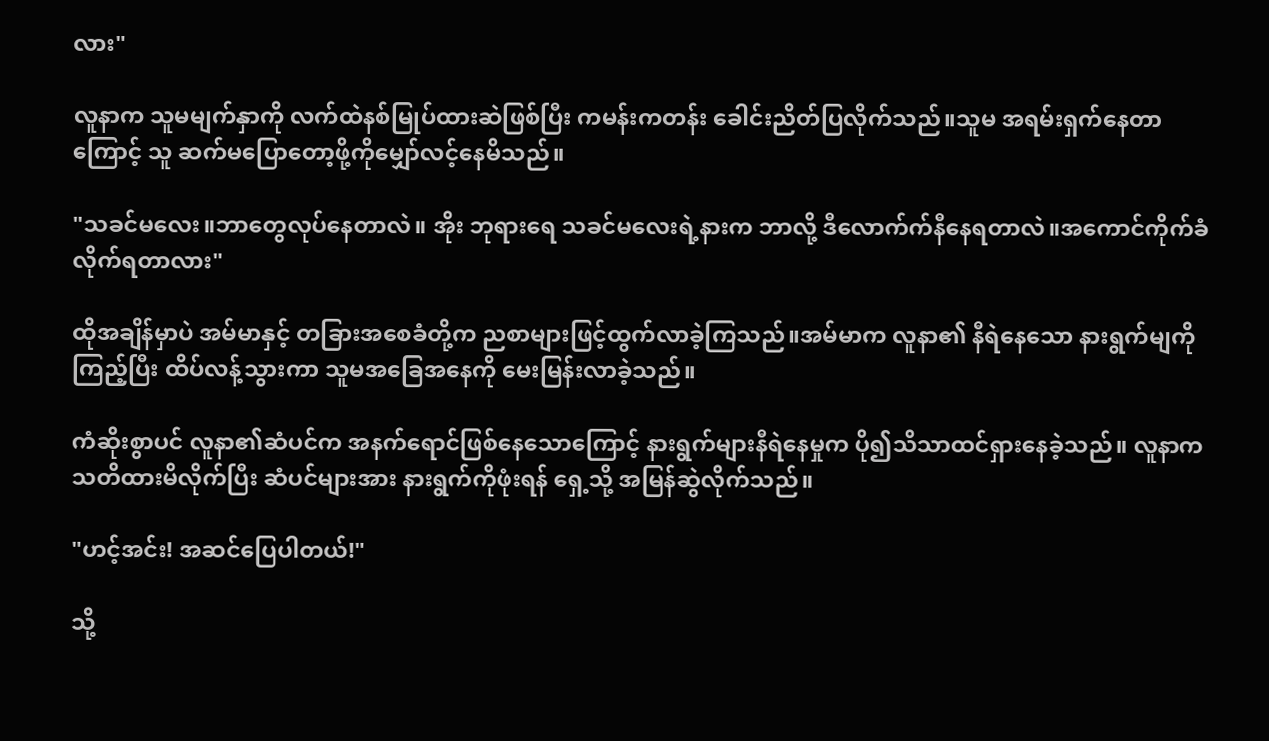လား"

လူနာက သူမမျက်နှာကို လက်ထဲနစ်မြုပ်ထားဆဲဖြစ်ပြီး ကမန်းကတန်း ခေါင်းညိတ်ပြလိုက်သည်။သူမ အရမ်းရှက်နေတာကြောင့် သူ ဆက်မပြောတော့ဖို့ကိုမျှော်လင့်နေမိသည်။

"သခင်မလေး။ဘာတွေလုပ်နေတာလဲ။ အိုး ဘုရားရေ သခင်မလေးရဲ့နားက ဘာလို့ ဒီလောက်က်နီနေရတာလဲ။အကောင်ကိုက်ခံလိုက်ရတာလား"

ထိုအချိန်မှာပဲ အမ်မာနှင့် တခြားအစေခံတို့က ညစာများဖြင့်ထွက်လာခဲ့ကြသည်။အမ်မာက လူနာ၏ နီရဲနေသော နားရွက်မျကို ကြည့်ပြီး ထိပ်လန့်သွားကာ သူမအခြေအနေကို မေးမြန်းလာခဲ့သည်။

ကံဆိုးစွာပင် လူနာ၏ဆံပင်က အနက်ရောင်ဖြစ်နေသောကြောင့် နားရွက်များနီရဲနေမှုက ပို၍သိသာထင်ရှားနေခဲ့သည်။ လူနာက သတိထားမိလိုက်ပြီး ဆံပင်များအား နားရွက်ကိုဖုံးရန် ရှေ့သို့ အမြန်ဆွဲလိုက်သည်။

"ဟင့်အင်း! အဆင်ပြေပါတယ်!"

သို့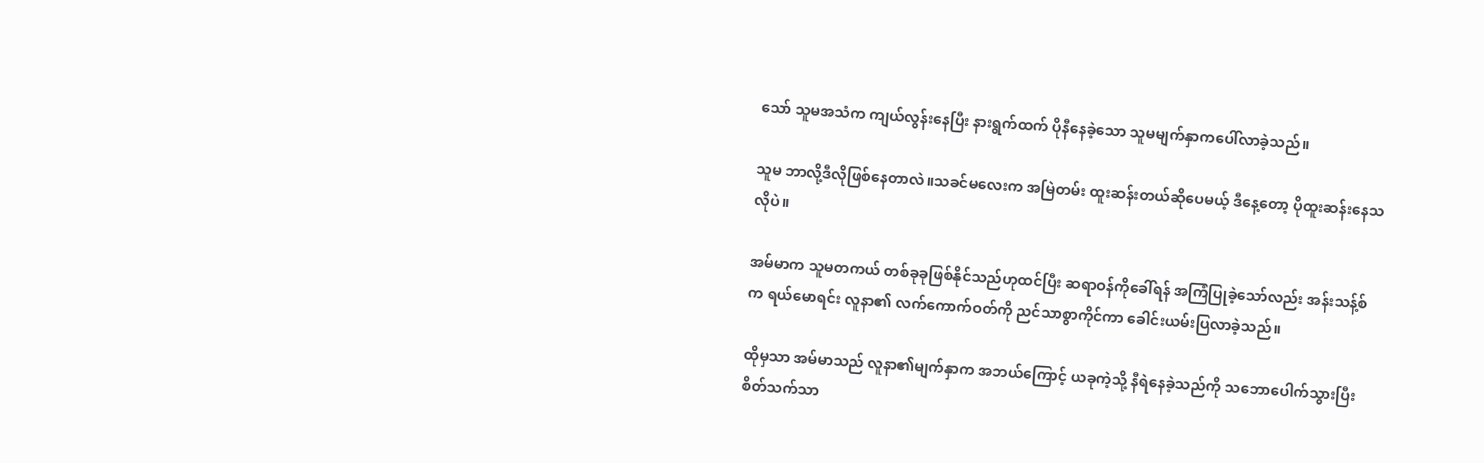သော် သူမအသံက ကျယ်လွန်းနေပြီး နားရွက်ထက် ပိုနီနေခဲ့သော သူမမျက်နှာကပေါ်လာခဲ့သည်။

သူမ ဘာလို့ဒီလိုဖြစ်နေတာလဲ။သခင်မလေးက အမြဲတမ်း ထူးဆန်းတယ်ဆိုပေမယ့် ဒီနေ့တော့ ပိုထူးဆန်းနေသလိုပဲ။

အမ်မာက သူမတကယ် တစ်ခုခုဖြစ်နိုင်သည်ဟုထင်ပြီး ဆရာဝန်ကိုခေါ်ရန် အကြံပြုခဲ့သော်လည်း အန်းသန့်စ်က ရယ်မောရင်း လူနာ၏ လက်ကောက်ဝတ်ကို ညင်သာစွာကိုင်ကာ ခေါင်းယမ်းပြလာခဲ့သည်။

ထိုမှသာ အမ်မာသည် လူနာ၏မျက်နှာက အဘယ်ကြောင့် ယခုကဲ့သို့ နီရဲနေခဲ့သည်ကို သဘောပေါက်သွားပြီး စိတ်သက်သာ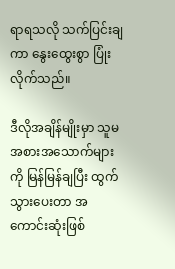ရာရသလို သက်ပြင်းချကာ နွေးထွေးစွာ ပြုံးလိုက်သည်။

ဒီလိုအချိန်မျိုးမှာ သူမ အစားအသောက်များကို မြန်မြန်ချပြီး ထွက်သွားပေးတာ အကောင်းဆုံးဖြစ်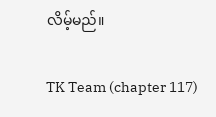လိမ့်မည်။

TK Team (chapter 117)